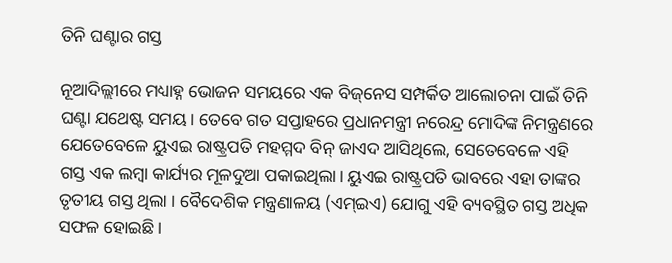ତିନି ଘଣ୍ଟାର ଗସ୍ତ

ନୂଆଦିଲ୍ଲୀରେ ମଧ୍ୟାହ୍ନ ଭୋଜନ ସମୟରେ ଏକ ବିଜ୍‌ନେସ ସମ୍ପର୍କିତ ଆଲୋଚନା ପାଇଁ ତିନି ଘଣ୍ଟା ଯଥେଷ୍ଟ ସମୟ। ତେବେ ଗତ ସପ୍ତାହରେ ପ୍ରଧାନମନ୍ତ୍ରୀ ନରେନ୍ଦ୍ର ମୋଦିଙ୍କ ନିମନ୍ତ୍ରଣରେ ଯେତେବେଳେ ୟୁଏଇ ରାଷ୍ଟ୍ରପତି ମହମ୍ମଦ ବିନ୍‌ ଜାଏଦ ଆସିଥିଲେ, ସେତେବେଳେ ଏହି ଗସ୍ତ ଏକ ଲମ୍ବା କାର୍ଯ୍ୟର ମୂଳଦୁଆ ପକାଇଥିଲା। ୟୁଏଇ ରାଷ୍ଟ୍ରପତି ଭାବରେ ଏହା ତାଙ୍କର ତୃତୀୟ ଗସ୍ତ ଥିଲା । ବୈଦେଶିକ ମନ୍ତ୍ରଣାଳୟ (ଏମ୍‌ଇଏ) ଯୋଗୁ ଏହି ବ୍ୟବସ୍ଥିତ ଗସ୍ତ ଅଧିକ ସଫଳ ହୋଇଛି।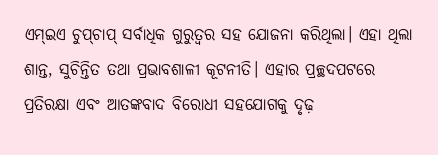ଏମ୍‌ଇଏ ଚୁପ୍‌ଚାପ୍‌ ସର୍ବାଧିକ ଗୁରୁତ୍ୱର ସହ ଯୋଜନା କରିଥିଲା। ଏହା ଥିଲା ଶାନ୍ତ, ସୁଚିନ୍ତିତ ତଥା ପ୍ରଭାବଶାଳୀ କୂଟନୀତି। ଏହାର ପ୍ରଚ୍ଛଦପଟରେ ପ୍ରତିରକ୍ଷା ଏବଂ ଆତଙ୍କବାଦ ବିରୋଧୀ ସହଯୋଗକୁ ଦୃଢ଼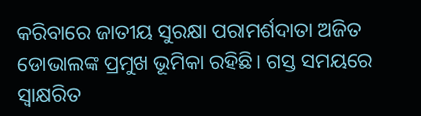କରିବାରେ ଜାତୀୟ ସୁରକ୍ଷା ପରାମର୍ଶଦାତା ଅଜିତ ଡୋଭାଲଙ୍କ ପ୍ରମୁଖ ଭୂମିକା ରହିଛି। ଗସ୍ତ ସମୟରେ ସ୍ବାକ୍ଷରିତ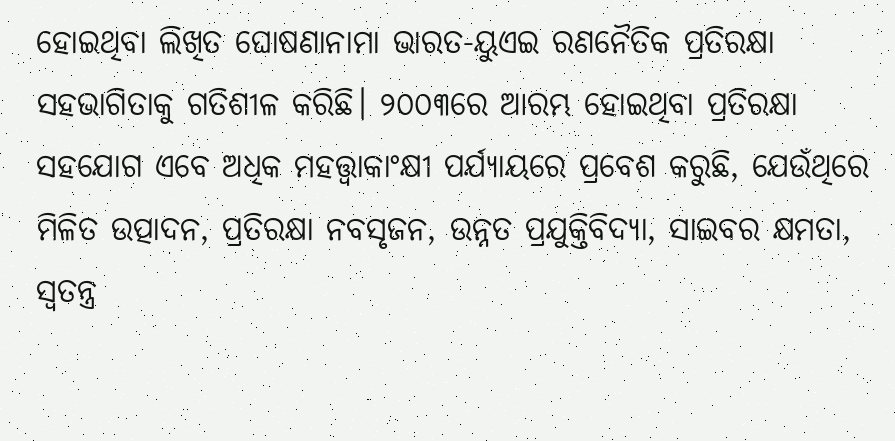ହୋଇଥିବା ଲିଖିତ ଘୋଷଣାନାମା ଭାରତ-ୟୁଏଇ ରଣନୈତିକ ପ୍ରତିରକ୍ଷା ସହଭାଗିତାକୁ ଗତିଶୀଳ କରିଛି। ୨୦୦୩ରେ ଆରମ୍ଭ ହୋଇଥିବା ପ୍ରତିରକ୍ଷା ସହଯୋଗ ଏବେ ଅଧିକ ମହତ୍ତ୍ୱାକାଂକ୍ଷୀ ପର୍ଯ୍ୟାୟରେ ପ୍ରବେଶ କରୁଛି, ଯେଉଁଥିରେ ମିଳିତ ଉତ୍ପାଦନ, ପ୍ରତିରକ୍ଷା ନବସୃଜନ, ଉନ୍ନତ ପ୍ରଯୁକ୍ତିବିଦ୍ୟା, ସାଇବର କ୍ଷମତା, ସ୍ବତନ୍ତ୍ର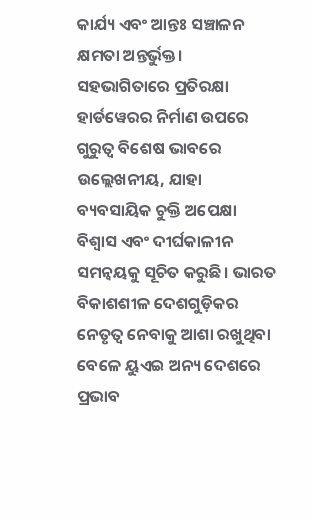କାର୍ଯ୍ୟ ଏବଂ ଆନ୍ତଃ ସଞ୍ଚାଳନ କ୍ଷମତା ଅନ୍ତର୍ଭୁକ୍ତ। ସହଭାଗିତାରେ ପ୍ରତିରକ୍ଷା ହାର୍ଡୱେରର ନିର୍ମାଣ ଉପରେ ଗୁରୁତ୍ୱ ବିଶେଷ ଭାବରେ ଉଲ୍ଲେଖନୀୟ, ଯାହା ବ୍ୟବସାୟିକ ଚୁକ୍ତି ଅପେକ୍ଷା ବିଶ୍ୱାସ ଏବଂ ଦୀର୍ଘକାଳୀନ ସମନ୍ବୟକୁ ସୂଚିତ କରୁଛି। ଭାରତ ବିକାଶଶୀଳ ଦେଶଗୁଡ଼ିକର ନେତୃତ୍ୱ ନେବାକୁ ଆଶା ରଖୁଥିବା ବେଳେ ୟୁଏଇ ଅନ୍ୟ ଦେଶରେ ପ୍ରଭାବ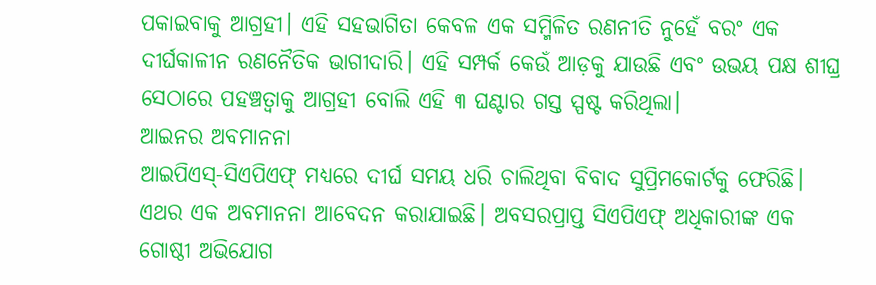ପକାଇବାକୁ ଆଗ୍ରହୀ। ଏହି ସହଭାଗିତା କେବଳ ଏକ ସମ୍ମିଳିତ ରଣନୀତି ନୁହେଁ ବରଂ ଏକ ଦୀର୍ଘକାଳୀନ ରଣନୈତିକ ଭାଗୀଦାରି। ଏହି ସମ୍ପର୍କ କେଉଁ ଆଡ଼କୁ ଯାଉଛି ଏବଂ ଉଭୟ ପକ୍ଷ ଶୀଘ୍ର ସେଠାରେ ପହଞ୍ଚତ୍ବାକୁ ଆଗ୍ରହୀ ବୋଲି ଏହି ୩ ଘଣ୍ଟାର ଗସ୍ତ ସ୍ପଷ୍ଟ କରିଥିଲା।
ଆଇନର ଅବମାନନା
ଆଇପିଏସ୍‌-ସିଏପିଏଫ୍‌ ମଧ୍ୟରେ ଦୀର୍ଘ ସମୟ ଧରି ଚାଲିଥିବା ବିବାଦ ସୁପ୍ରିମକୋର୍ଟକୁ ଫେରିଛି। ଏଥର ଏକ ଅବମାନନା ଆବେଦନ କରାଯାଇଛି। ଅବସରପ୍ରାପ୍ତ ସିଏପିଏଫ୍‌ ଅଧିକାରୀଙ୍କ ଏକ ଗୋଷ୍ଠୀ ଅଭିଯୋଗ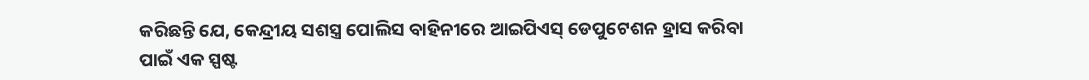କରିଛନ୍ତି ଯେ, କେନ୍ଦ୍ରୀୟ ସଶସ୍ତ୍ର ପୋଲିସ ବାହିନୀରେ ଆଇପିଏସ୍‌ ଡେପୁଟେଶନ ହ୍ରାସ କରିବା ପାଇଁ ଏକ ସ୍ପଷ୍ଟ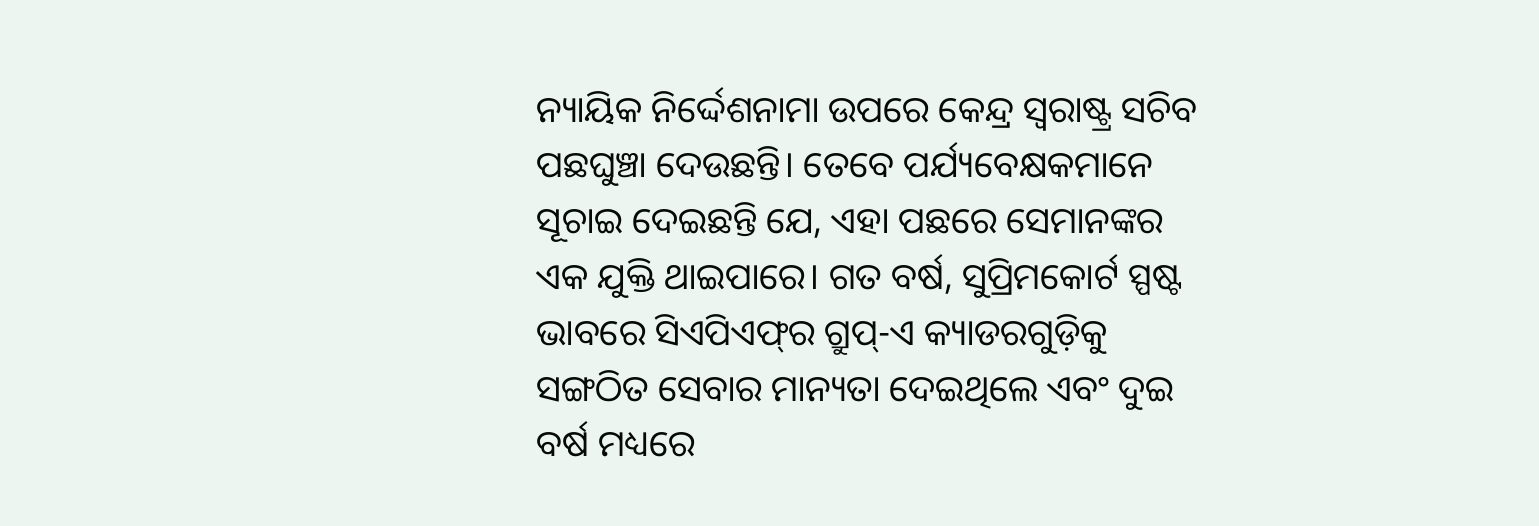ନ୍ୟାୟିକ ନିର୍ଦ୍ଦେଶନାମା ଉପରେ କେନ୍ଦ୍ର ସ୍ବରାଷ୍ଟ୍ର ସଚିବ ପଛଘୁଞ୍ଚା ଦେଉଛନ୍ତି। ତେବେ ପର୍ଯ୍ୟବେକ୍ଷକମାନେ ସୂଚାଇ ଦେଇଛନ୍ତି ଯେ, ଏହା ପଛରେ ସେମାନଙ୍କର ଏକ ଯୁକ୍ତି ଥାଇପାରେ। ଗତ ବର୍ଷ, ସୁପ୍ରିମକୋର୍ଟ ସ୍ପଷ୍ଟ ଭାବରେ ସିଏପିଏଫ୍‌ର ଗ୍ରୁପ୍‌-ଏ କ୍ୟାଡରଗୁଡ଼ିକୁ ସଙ୍ଗଠିତ ସେବାର ମାନ୍ୟତା ଦେଇଥିଲେ ଏବଂ ଦୁଇ ବର୍ଷ ମଧ୍ୟରେ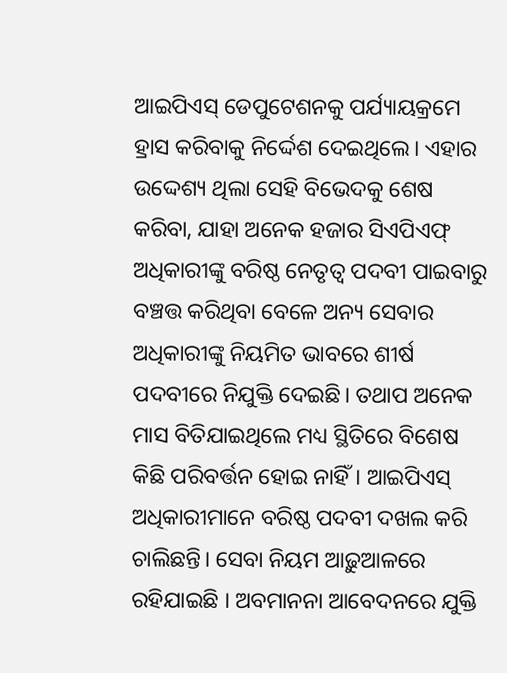ଆଇପିଏସ୍‌ ଡେପୁଟେଶନକୁ ପର୍ଯ୍ୟାୟକ୍ରମେ ହ୍ରାସ କରିବାକୁ ନିର୍ଦ୍ଦେଶ ଦେଇଥିଲେ। ଏହାର ଉଦ୍ଦେଶ୍ୟ ଥିଲା ସେହି ବିଭେଦକୁ ଶେଷ କରିବା, ଯାହା ଅନେକ ହଜାର ସିଏପିଏଫ୍‌ ଅଧିକାରୀଙ୍କୁ ବରିଷ୍ଠ ନେତୃତ୍ୱ ପଦବୀ ପାଇବାରୁ ବଞ୍ଚତ୍ତ କରିଥିବା ବେଳେ ଅନ୍ୟ ସେବାର ଅଧିକାରୀଙ୍କୁ ନିୟମିତ ଭାବରେ ଶୀର୍ଷ ପଦବୀରେ ନିଯୁକ୍ତି ଦେଇଛି। ତଥାପ ଅନେକ ମାସ ବିତିଯାଇଥିଲେ ମଧ୍ୟ ସ୍ଥିତିରେ ବିଶେଷ କିଛି ପରିବର୍ତ୍ତନ ହୋଇ ନାହିଁ। ଆଇପିଏସ୍‌ ଅଧିକାରୀମାନେ ବରିଷ୍ଠ ପଦବୀ ଦଖଲ କରି ଚାଲିଛନ୍ତି। ସେବା ନିୟମ ଆଢ଼ୁଆଳରେ ରହିଯାଇଛି । ଅବମାନନା ଆବେଦନରେ ଯୁକ୍ତି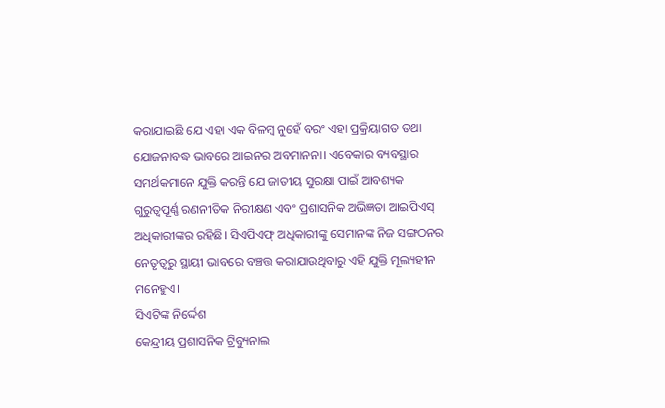କରାଯାଇଛି ଯେ ଏହା ଏକ ବିଳମ୍ବ ନୁହେଁ ବରଂ ଏହା ପ୍ରକ୍ରିୟାଗତ ତଥା ଯୋଜନାବଦ୍ଧ ଭାବରେ ଆଇନର ଅବମାନନା। ଏବେକାର ବ୍ୟବସ୍ଥାର ସମର୍ଥକମାନେ ଯୁକ୍ତି କରନ୍ତି ଯେ ଜାତୀୟ ସୁରକ୍ଷା ପାଇଁ ଆବଶ୍ୟକ ଗୁରୁତ୍ୱପୂର୍ଣ୍ଣ ରଣନୀତିକ ନିରୀକ୍ଷଣ ଏବଂ ପ୍ରଶାସନିକ ଅଭିଜ୍ଞତା ଆଇପିଏସ୍‌ ଅଧିକାରୀଙ୍କର ରହିଛି। ସିଏପିଏଫ୍‌ ଅଧିକାରୀଙ୍କୁ ସେମାନଙ୍କ ନିଜ ସଙ୍ଗଠନର ନେତୃତ୍ୱରୁ ସ୍ଥାୟୀ ଭାବରେ ବଞ୍ଚତ୍ତ କରାଯାଉଥିବାରୁ ଏହି ଯୁକ୍ତି ମୂଲ୍ୟହୀନ ମନେହୁଏ।
ସିଏଟିଙ୍କ ନିର୍ଦ୍ଦେଶ
କେନ୍ଦ୍ରୀୟ ପ୍ରଶାସନିକ ଟ୍ରିବ୍ୟୁନାଲ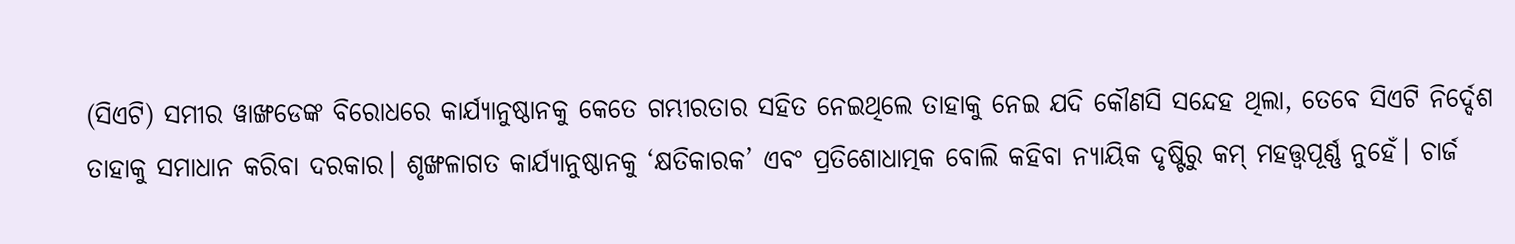(ସିଏଟି) ସମୀର ୱାଙ୍ଖଡେଙ୍କ ବିରୋଧରେ କାର୍ଯ୍ୟାନୁଷ୍ଠାନକୁ କେତେ ଗମ୍ଭୀରତାର ସହିତ ନେଇଥିଲେ ତାହାକୁ ନେଇ ଯଦି କୌଣସି ସନ୍ଦେହ ଥିଲା, ତେବେ ସିଏଟି ନିର୍ଦ୍ଦେଶ ତାହାକୁ ସମାଧାନ କରିବା ଦରକାର। ଶୃଙ୍ଖଳାଗତ କାର୍ଯ୍ୟାନୁଷ୍ଠାନକୁ ‘କ୍ଷତିକାରକ’ ଏବଂ ପ୍ରତିଶୋଧାତ୍ମକ ବୋଲି କହିବା ନ୍ୟାୟିକ ଦୃଷ୍ଟିରୁ କମ୍‌ ମହତ୍ତ୍ୱପୂର୍ଣ୍ଣ ନୁହେଁ। ଚାର୍ଜ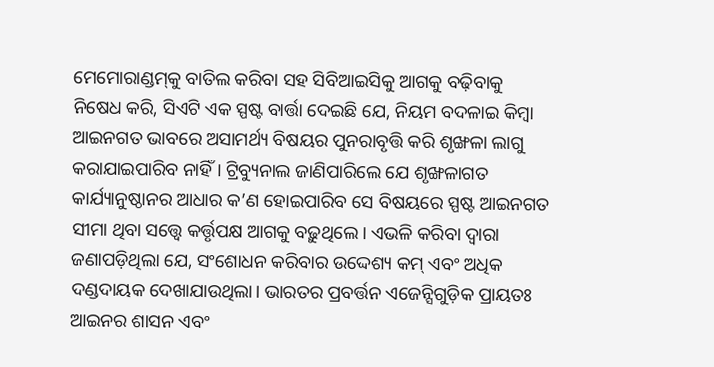ମେମୋରାଣ୍ଡମ୍‌କୁ ବାତିଲ କରିବା ସହ ସିବିଆଇସିକୁ ଆଗକୁ ବଢ଼ିବାକୁ ନିଷେଧ କରି, ସିଏଟି ଏକ ସ୍ପଷ୍ଟ ବାର୍ତ୍ତା ଦେଇଛି ଯେ, ନିୟମ ବଦଳାଇ କିମ୍ବା ଆଇନଗତ ଭାବରେ ଅସାମର୍ଥ୍ୟ ବିଷୟର ପୁନରାବୃତ୍ତି କରି ଶୃଙ୍ଖଳା ଲାଗୁ କରାଯାଇପାରିବ ନାହିଁ। ଟ୍ରିବ୍ୟୁନାଲ ଜାଣିପାରିଲେ ଯେ ଶୃଙ୍ଖଳାଗତ କାର୍ଯ୍ୟାନୁଷ୍ଠାନର ଆଧାର କ’ଣ ହୋଇପାରିବ ସେ ବିଷୟରେ ସ୍ପଷ୍ଟ ଆଇନଗତ ସୀମା ଥିବା ସତ୍ତ୍ୱେ କର୍ତ୍ତୃପକ୍ଷ ଆଗକୁ ବଢ଼ୁଥିଲେ। ଏଭଳି କରିବା ଦ୍ୱାରା ଜଣାପଡ଼ିଥିଲା ଯେ, ସଂଶୋଧନ କରିବାର ଉଦ୍ଦେଶ୍ୟ କମ୍‌ ଏବଂ ଅଧିକ ଦଣ୍ଡଦାୟକ ଦେଖାଯାଉଥିଲା। ଭାରତର ପ୍ରବର୍ତ୍ତନ ଏଜେନ୍ସିଗୁଡ଼ିକ ପ୍ରାୟତଃ ଆଇନର ଶାସନ ଏବଂ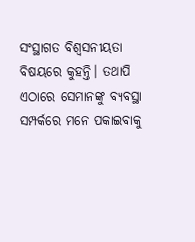ସଂସ୍ଥାଗତ ବିଶ୍ୱସନୀୟତା ବିଷୟରେ କୁହନ୍ତି। ତଥାପି ଏଠାରେ ସେମାନଙ୍କୁ ବ୍ୟବସ୍ଥା ସମ୍ପର୍କରେ ମନେ ପକାଇବାକୁ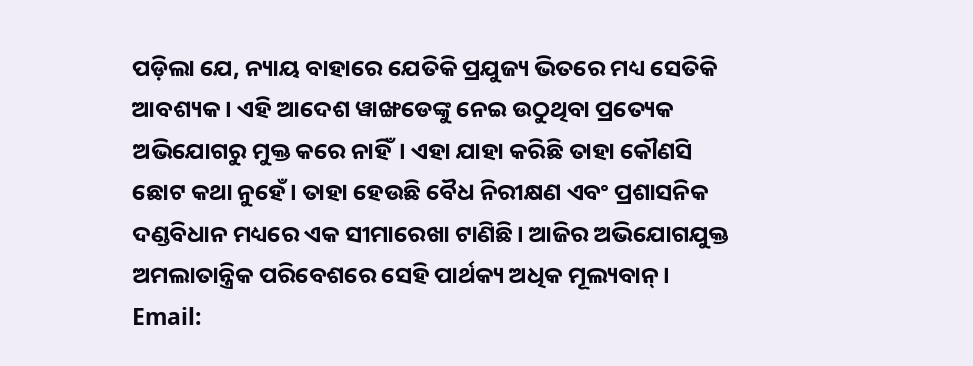ପଡ଼ିଲା ଯେ, ନ୍ୟାୟ ବାହାରେ ଯେତିକି ପ୍ରଯୁଜ୍ୟ ଭିତରେ ମଧ୍ୟ ସେତିକି ଆବଶ୍ୟକ । ଏହି ଆଦେଶ ୱାଙ୍ଖଡେଙ୍କୁ ନେଇ ଉଠୁଥିବା ପ୍ରତ୍ୟେକ ଅଭିଯୋଗରୁ ମୁକ୍ତ କରେ ନାହିଁ। ଏହା ଯାହା କରିଛି ତାହା କୌଣସି ଛୋଟ କଥା ନୁହେଁ। ତାହା ହେଉଛି ବୈଧ ନିରୀକ୍ଷଣ ଏବଂ ପ୍ରଶାସନିକ ଦଣ୍ଡବିଧାନ ମଧ୍ୟରେ ଏକ ସୀମାରେଖା ଟାଣିଛି। ଆଜିର ଅଭିଯୋଗଯୁକ୍ତ ଅମଲାତାନ୍ତ୍ରିକ ପରିବେଶରେ ସେହି ପାର୍ଥକ୍ୟ ଅଧିକ ମୂଲ୍ୟବାନ୍‌।
Email: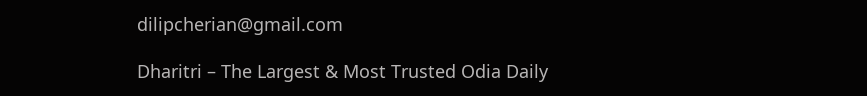dilipcherian@gmail.com

Dharitri – The Largest & Most Trusted Odia Daily